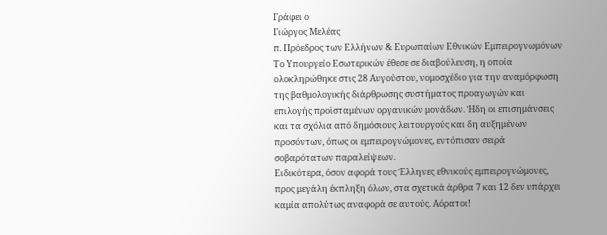Γράφει ο
Γιώργος Μελέας
π. Πρόεδρος των Ελλήνων & Ευρωπαίων Εθνικών Εμπειρογνωμόνων
Tο Υπουργείο Εσωτερικών έθεσε σε διαβούλευση, η οποία ολοκληρώθηκε στις 28 Αυγούστου, νομοσχέδιο για την αναμόρφωση της βαθμολογικής διάρθρωσης συστήματος προαγωγών και επιλογής προϊσταμένων οργανικών μονάδων. Ήδη οι επισημάνσεις και τα σχόλια από δημόσιους λειτουργούς και δη αυξημένων προσόντων, όπως οι εμπειρογνώμονες, εντόπισαν σειρά σοβαρότατων παραλείψεων.
Ειδικότερα, όσον αφορά τους Έλληνες εθνικούς εμπειρογνώμονες, προς μεγάλη έκπληξη όλων, στα σχετικά άρθρα 7 και 12 δεν υπάρχει καμία απολύτως αναφορά σε αυτούς. Αόρατοι!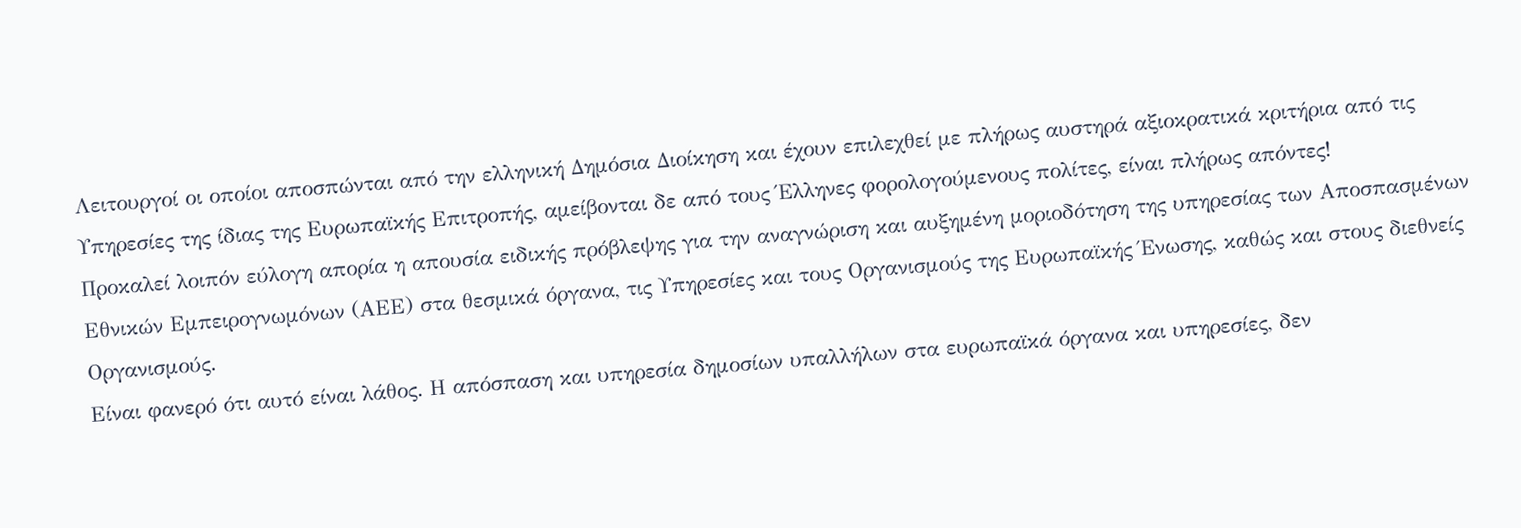Λειτουργοί οι οποίοι αποσπώνται από την ελληνική Δημόσια Διοίκηση και έχουν επιλεχθεί με πλήρως αυστηρά αξιοκρατικά κριτήρια από τις Υπηρεσίες της ίδιας της Ευρωπαϊκής Επιτροπής, αμείβονται δε από τους Έλληνες φορολογούμενους πολίτες, είναι πλήρως απόντες!
Προκαλεί λοιπόν εύλογη απορία η απουσία ειδικής πρόβλεψης για την αναγνώριση και αυξημένη μοριοδότηση της υπηρεσίας των Αποσπασμένων Εθνικών Εμπειρογνωμόνων (ΑΕΕ) στα θεσμικά όργανα, τις Υπηρεσίες και τους Οργανισμούς της Ευρωπαϊκής Ένωσης, καθώς και στους διεθνείς Οργανισμούς.
Είναι φανερό ότι αυτό είναι λάθος. Η απόσπαση και υπηρεσία δημοσίων υπαλλήλων στα ευρωπαϊκά όργανα και υπηρεσίες, δεν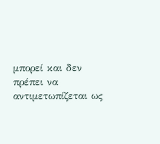μπορεί και δεν πρέπει να αντιμετωπίζεται ως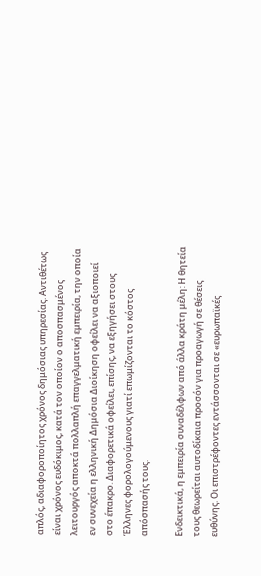απλός, αδιαφοροποίητος χρόνος δημόσιας υπηρεσίας. Αντιθέτως είναι χρόνος ευδόκιμος, κατά τον οποίον ο αποσπασμένος λειτουργός αποκτά πολλαπλή επαγγελματική εμπειρία, την οποία εν συνεχεία η ελληνική Δημόσια Διοίκηση οφείλει να αξιοποιεί στο έπακρο. Διαφορετικά οφείλει, επίσης, να εξηγήσει στους Έλληνες φορολογούμενους γιατί επωμίζονται το κόστος απόσπασής τους.

Ενδεικτικά, η εμπειρία συναδέλφων από άλλα κράτη μέλη: Η θητεία τους θεωρείται αυτοδίκαια προσόν για προαγωγή σε θέσεις ευθύνης. Οι επιστρέφοντες εντάσσονται σε «ευρωπαϊκές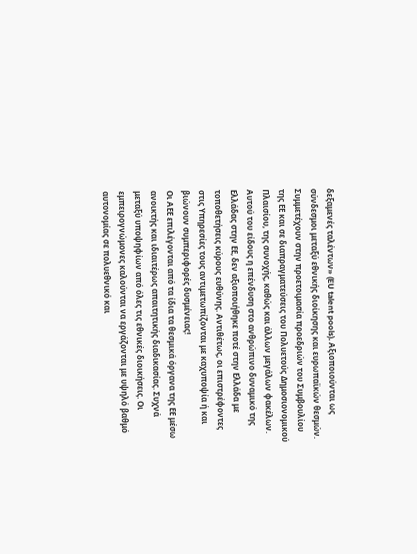δεξαμενές ταλέντων» (EU talent pools). Αξιοποιούνται ως σύνδεσμοι μεταξύ εθνικής διοίκησης και ευρωπαϊκών θεσμών. Συμμετέχουν στην προετοιμασία προεδριών του Συμβουλίου της ΕΕ και σε διαπραγματεύσεις του Πολυετούς Δημοσιονομικού Πλαισίου, της συνοχής, καθώς και άλλων μεγάλων φακέλων. Αυτού του είδους η επένδυση στο ανθρώπινο δυναμικό της Ελλάδας στην ΕΕ, δεν αξιοποιήθηκε ποτέ στην Ελλάδα με τοποθετήσεις κύρους ευθύνης. Αντιθέτως, οι επιστρέφοντες στις Υπηρεσίες τους αντιμετωπίζονται με καχυποψία ή και βιώνουν συμπεριφορές δυσμένειας!
Οι ΑΕΕ επιλέγονται από τα ίδια τα θεσμικά όργανα της ΕΕ μέσω ανοικτής και ιδιαιτέρως απαιτητικής διαδικασίας. Συχνά μεταξύ υποψηφίων από όλες τις εθνικές διοικήσεις. Οι εμπειρογνώμονες καλούνται να εργάζονται με υψηλό βαθμό αυτονομίας σε πολυεθνικό και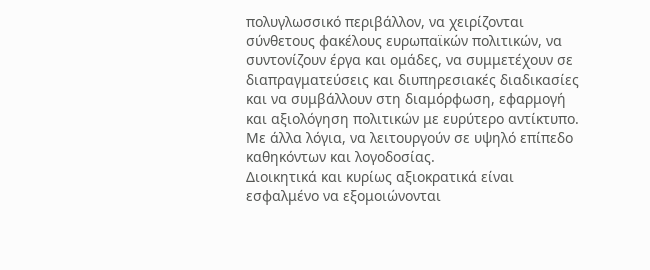πολυγλωσσικό περιβάλλον, να χειρίζονται σύνθετους φακέλους ευρωπαϊκών πολιτικών, να συντονίζουν έργα και ομάδες, να συμμετέχουν σε διαπραγματεύσεις και διυπηρεσιακές διαδικασίες και να συμβάλλουν στη διαμόρφωση, εφαρμογή και αξιολόγηση πολιτικών με ευρύτερο αντίκτυπο. Με άλλα λόγια, να λειτουργούν σε υψηλό επίπεδο καθηκόντων και λογοδοσίας.
Διοικητικά και κυρίως αξιοκρατικά είναι εσφαλμένο να εξομοιώνονται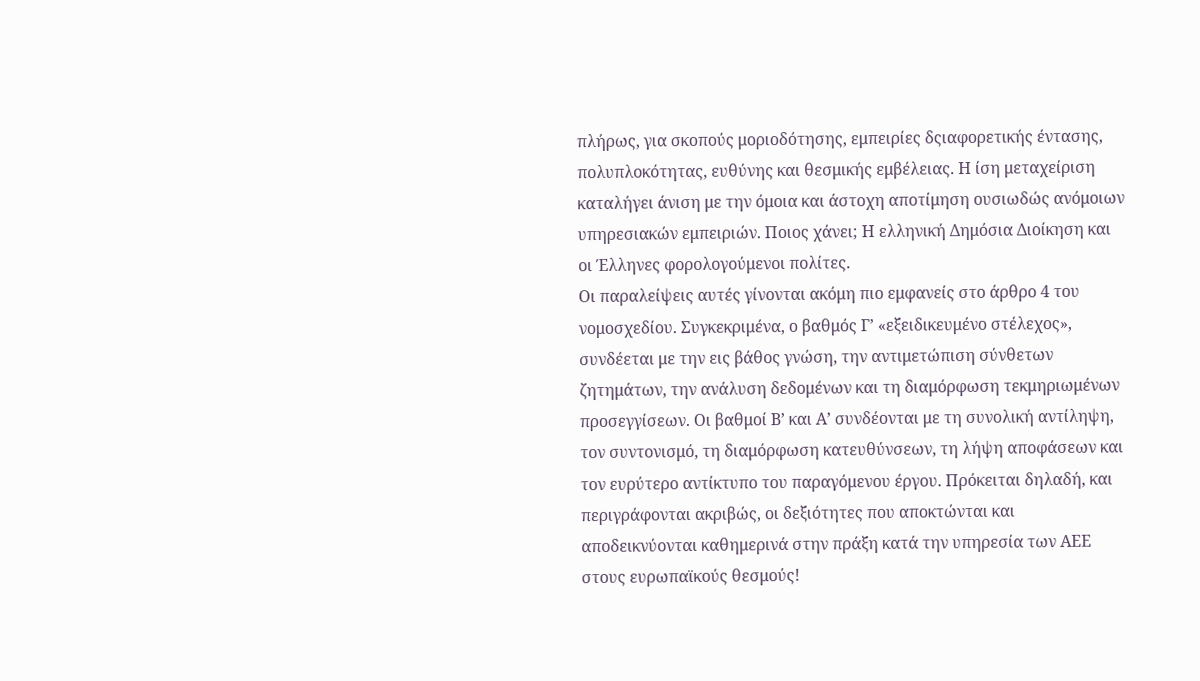πλήρως, για σκοπούς μοριοδότησης, εμπειρίες δςιαφορετικής έντασης, πολυπλοκότητας, ευθύνης και θεσμικής εμβέλειας. Η ίση μεταχείριση καταλήγει άνιση με την όμοια και άστοχη αποτίμηση ουσιωδώς ανόμοιων υπηρεσιακών εμπειριών. Ποιος χάνει; Η ελληνική Δημόσια Διοίκηση και οι Έλληνες φορολογούμενοι πολίτες.
Οι παραλείψεις αυτές γίνονται ακόμη πιο εμφανείς στο άρθρο 4 του νομοσχεδίου. Συγκεκριμένα, ο βαθμός Γ’ «εξειδικευμένο στέλεχος», συνδέεται με την εις βάθος γνώση, την αντιμετώπιση σύνθετων ζητημάτων, την ανάλυση δεδομένων και τη διαμόρφωση τεκμηριωμένων προσεγγίσεων. Οι βαθμοί Β’ και Α’ συνδέονται με τη συνολική αντίληψη, τον συντονισμό, τη διαμόρφωση κατευθύνσεων, τη λήψη αποφάσεων και τον ευρύτερο αντίκτυπο του παραγόμενου έργου. Πρόκειται δηλαδή, και περιγράφονται ακριβώς, οι δεξιότητες που αποκτώνται και αποδεικνύονται καθημερινά στην πράξη κατά την υπηρεσία των ΑΕΕ στους ευρωπαϊκούς θεσμούς!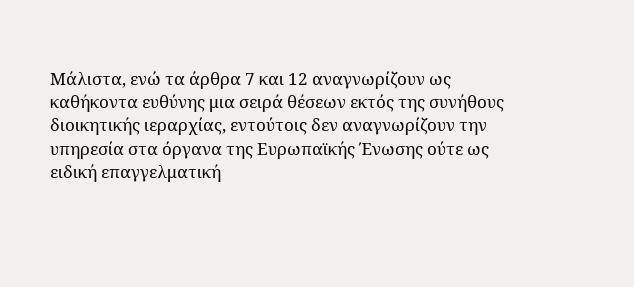Μάλιστα, ενώ τα άρθρα 7 και 12 αναγνωρίζουν ως καθήκοντα ευθύνης μια σειρά θέσεων εκτός της συνήθους διοικητικής ιεραρχίας, εντούτοις δεν αναγνωρίζουν την υπηρεσία στα όργανα της Ευρωπαϊκής Ένωσης ούτε ως ειδική επαγγελματική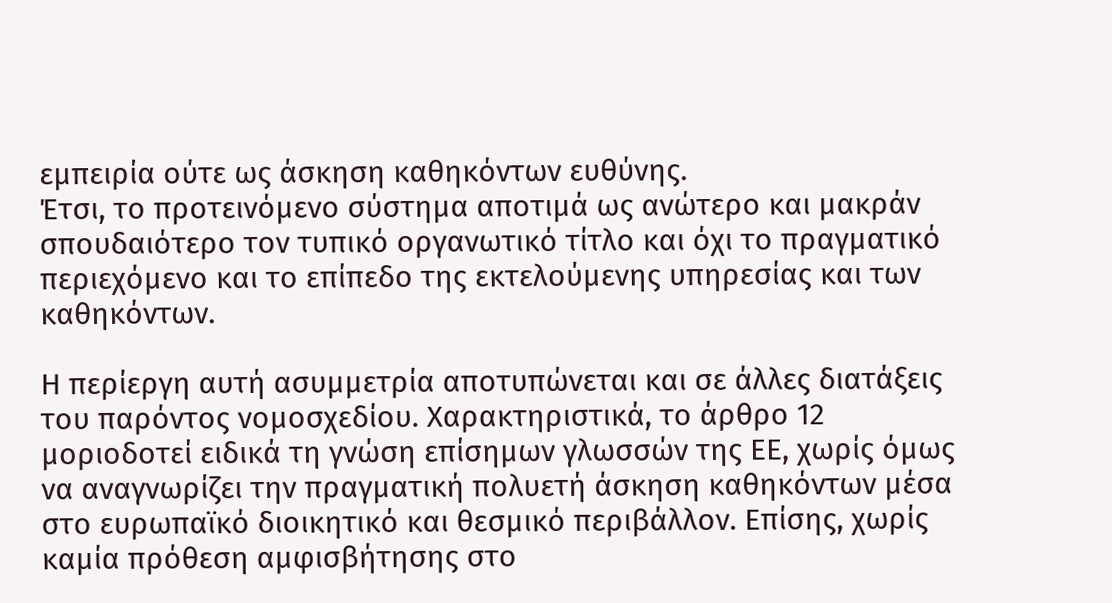εμπειρία ούτε ως άσκηση καθηκόντων ευθύνης.
Έτσι, το προτεινόμενο σύστημα αποτιμά ως ανώτερο και μακράν σπουδαιότερο τον τυπικό οργανωτικό τίτλο και όχι το πραγματικό περιεχόμενο και το επίπεδο της εκτελούμενης υπηρεσίας και των καθηκόντων.

Η περίεργη αυτή ασυμμετρία αποτυπώνεται και σε άλλες διατάξεις του παρόντος νομοσχεδίου. Χαρακτηριστικά, το άρθρο 12 μοριοδοτεί ειδικά τη γνώση επίσημων γλωσσών της ΕΕ, χωρίς όμως να αναγνωρίζει την πραγματική πολυετή άσκηση καθηκόντων μέσα στο ευρωπαϊκό διοικητικό και θεσμικό περιβάλλον. Επίσης, χωρίς καμία πρόθεση αμφισβήτησης στο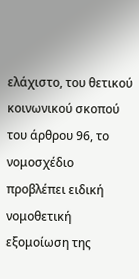ελάχιστο, του θετικού κοινωνικού σκοπού του άρθρου 96, το νομοσχέδιο προβλέπει ειδική νομοθετική εξομοίωση της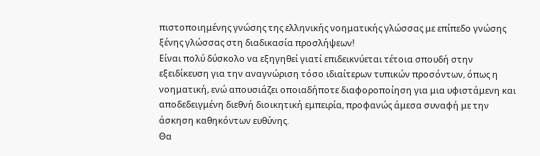πιστοποιημένης γνώσης της ελληνικής νοηματικής γλώσσας με επίπεδο γνώσης ξένης γλώσσας στη διαδικασία προσλήψεων!
Είναι πολύ δύσκολο να εξηγηθεί γιατί επιδεικνύεται τέτοια σπουδή στην εξειδίκευση για την αναγνώριση τόσο ιδιαίτερων τυπικών προσόντων, όπως η νοηματική, ενώ απουσιάζει οποιαδήποτε διαφοροποίηση για μια υφιστάμενη και αποδεδειγμένη διεθνή διοικητική εμπειρία, προφανώς άμεσα συναφή με την άσκηση καθηκόντων ευθύνης.
Θα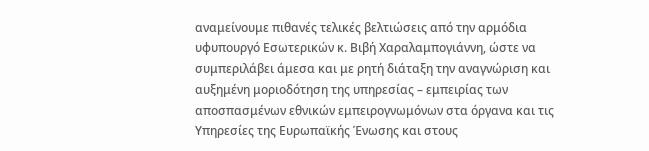αναμείνουμε πιθανές τελικές βελτιώσεις από την αρμόδια υφυπουργό Εσωτερικών κ. Βιβή Χαραλαμπογιάννη, ώστε να συμπεριλάβει άμεσα και με ρητή διάταξη την αναγνώριση και αυξημένη μοριοδότηση της υπηρεσίας – εμπειρίας των αποσπασμένων εθνικών εμπειρογνωμόνων στα όργανα και τις Υπηρεσίες της Ευρωπαϊκής Ένωσης και στους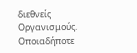διεθνείς Οργανισμούς. Οποιαδήποτε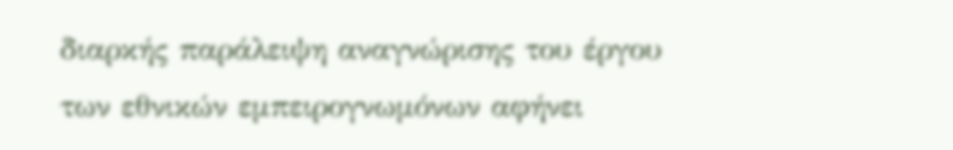διαρκής παράλειψη αναγνώρισης του έργου των εθνικών εμπειρογνωμόνων αφήνει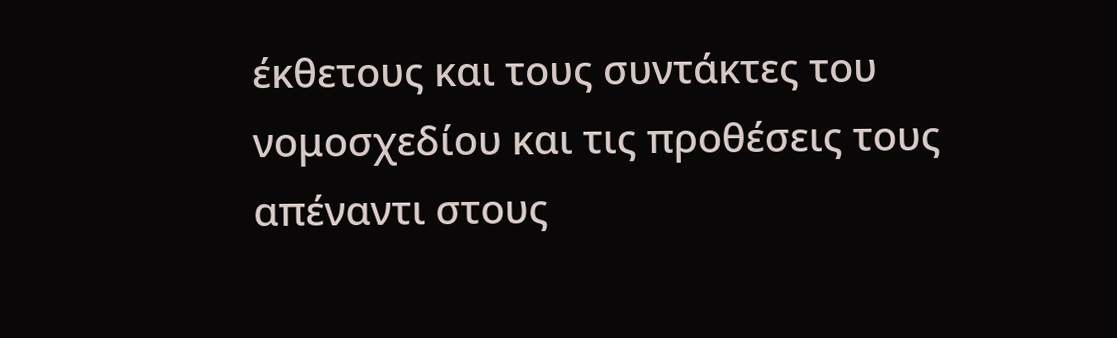έκθετους και τους συντάκτες του νομοσχεδίου και τις προθέσεις τους απέναντι στους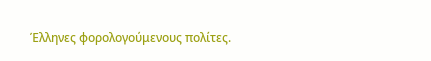Έλληνες φορολογούμενους πολίτες.